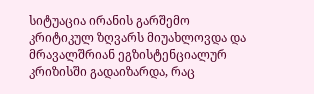სიტუაცია ირანის გარშემო კრიტიკულ ზღვარს მიუახლოვდა და მრავალშრიან ეგზისტენციალურ კრიზისში გადაიზარდა, რაც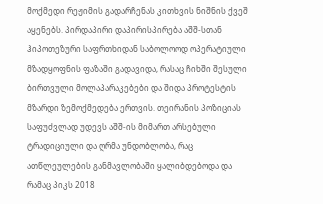მოქმედი რეჟიმის გადარჩენას კითხვის ნიშნის ქვეშ აყენებს. პირდაპირი დაპირისპირება აშშ-სთან ჰიპოთეზური საფრთხიდან საბოლოოდ ოპერატიული მზადყოფნის ფაზაში გადავიდა, რასაც ჩიხში შესული ბირთვული მოლაპარაკებები და შიდა პროტესტის მზარდი ზემოქმედება ერთვის. თეირანის პოზიციას საფუძვლად უდევს აშშ-ის მიმართ არსებული ტრადიციული და ღრმა უნდობლობა, რაც ათწლეულების განმავლობაში ყალიბდებოდა და რამაც პიკს 2018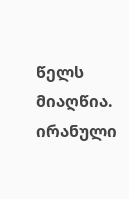წელს მიაღწია. ირანული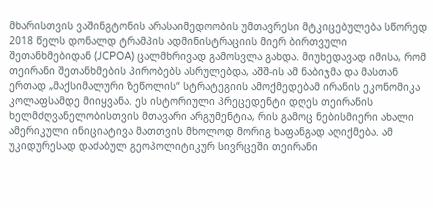მხარისთვის ვაშინგტონის არასაიმედოობის უმთავრესი მტკიცებულება სწორედ 2018 წელს დონალდ ტრამპის ადმინისტრაციის მიერ ბირთვული შეთანხმებიდან (JCPOA) ცალმხრივად გამოსვლა გახდა. მიუხედავად იმისა, რომ თეირანი შეთანხმების პირობებს ასრულებდა, აშშ-ის ამ ნაბიჯმა და მასთან ერთად „მაქსიმალური ზეწოლის“ სტრატეგიის ამოქმედებამ ირანის ეკონომიკა კოლაფსამდე მიიყვანა. ეს ისტორიული პრეცედენტი დღეს თეირანის ხელმძღვანელობისთვის მთავარი არგუმენტია, რის გამოც ნებისმიერი ახალი ამერიკული ინიციატივა მათთვის მხოლოდ მორიგ ხაფანგად აღიქმება. ამ უკიდურესად დაძაბულ გეოპოლიტიკურ სივრცეში თეირანი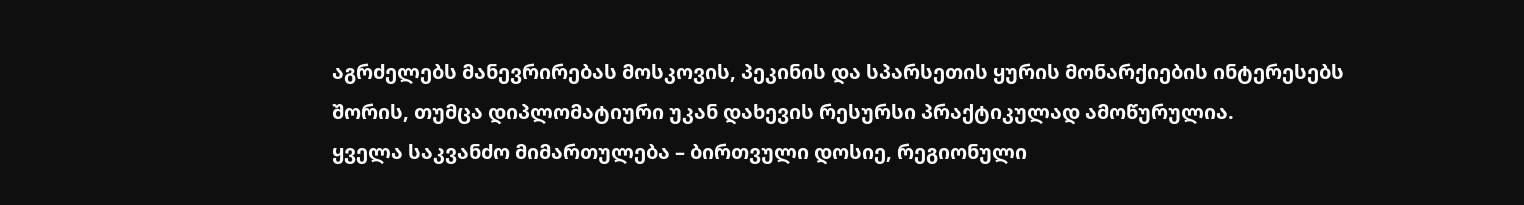აგრძელებს მანევრირებას მოსკოვის, პეკინის და სპარსეთის ყურის მონარქიების ინტერესებს შორის, თუმცა დიპლომატიური უკან დახევის რესურსი პრაქტიკულად ამოწურულია.
ყველა საკვანძო მიმართულება – ბირთვული დოსიე, რეგიონული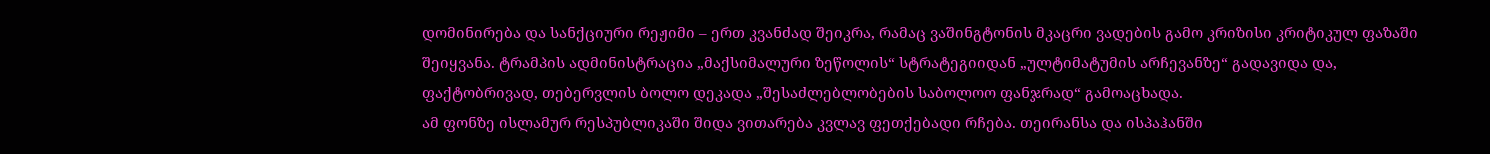დომინირება და სანქციური რეჟიმი – ერთ კვანძად შეიკრა, რამაც ვაშინგტონის მკაცრი ვადების გამო კრიზისი კრიტიკულ ფაზაში შეიყვანა. ტრამპის ადმინისტრაცია „მაქსიმალური ზეწოლის“ სტრატეგიიდან „ულტიმატუმის არჩევანზე“ გადავიდა და, ფაქტობრივად, თებერვლის ბოლო დეკადა „შესაძლებლობების საბოლოო ფანჯრად“ გამოაცხადა.
ამ ფონზე ისლამურ რესპუბლიკაში შიდა ვითარება კვლავ ფეთქებადი რჩება. თეირანსა და ისპაჰანში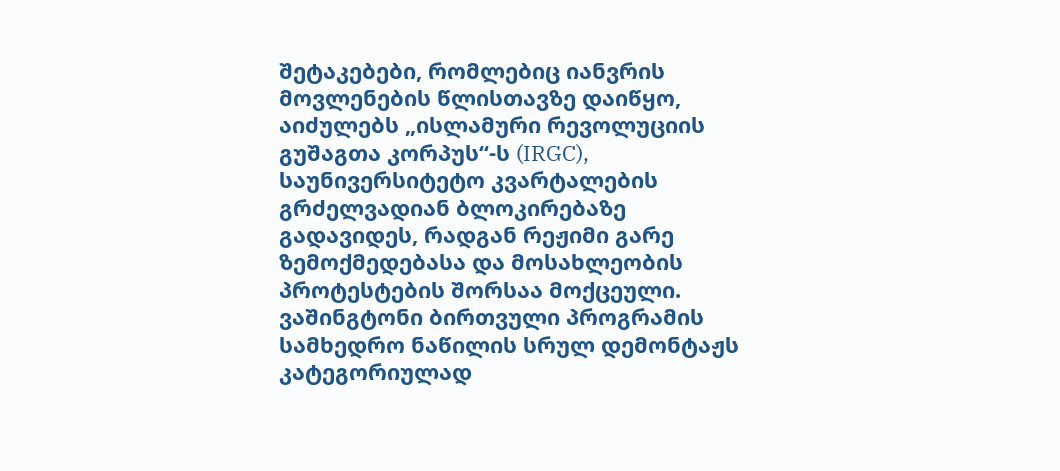შეტაკებები, რომლებიც იანვრის მოვლენების წლისთავზე დაიწყო, აიძულებს „ისლამური რევოლუციის გუშაგთა კორპუს“-ს (IRGC), საუნივერსიტეტო კვარტალების გრძელვადიან ბლოკირებაზე გადავიდეს, რადგან რეჟიმი გარე ზემოქმედებასა და მოსახლეობის პროტესტების შორსაა მოქცეული.
ვაშინგტონი ბირთვული პროგრამის სამხედრო ნაწილის სრულ დემონტაჟს კატეგორიულად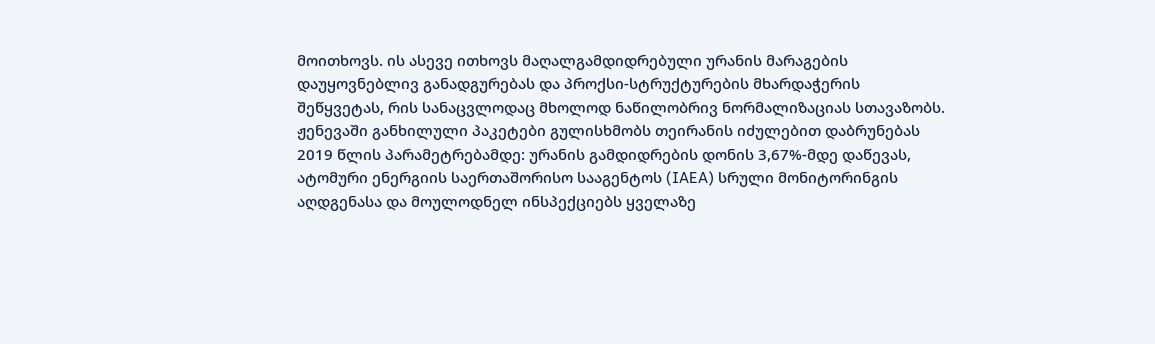მოითხოვს. ის ასევე ითხოვს მაღალგამდიდრებული ურანის მარაგების დაუყოვნებლივ განადგურებას და პროქსი-სტრუქტურების მხარდაჭერის შეწყვეტას, რის სანაცვლოდაც მხოლოდ ნაწილობრივ ნორმალიზაციას სთავაზობს. ჟენევაში განხილული პაკეტები გულისხმობს თეირანის იძულებით დაბრუნებას 2019 წლის პარამეტრებამდე: ურანის გამდიდრების დონის 3,67%-მდე დაწევას, ატომური ენერგიის საერთაშორისო სააგენტოს (IAEA) სრული მონიტორინგის აღდგენასა და მოულოდნელ ინსპექციებს ყველაზე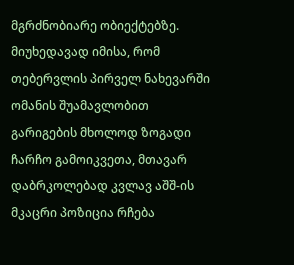მგრძნობიარე ობიექტებზე.
მიუხედავად იმისა, რომ თებერვლის პირველ ნახევარში ომანის შუამავლობით გარიგების მხოლოდ ზოგადი ჩარჩო გამოიკვეთა, მთავარ დაბრკოლებად კვლავ აშშ-ის მკაცრი პოზიცია რჩება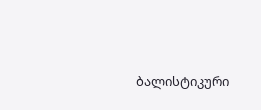ბალისტიკური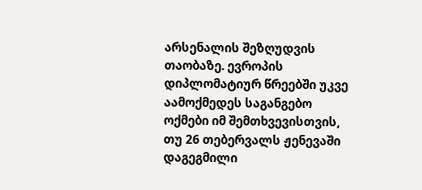არსენალის შეზღუდვის თაობაზე. ევროპის დიპლომატიურ წრეებში უკვე აამოქმედეს საგანგებო ოქმები იმ შემთხვევისთვის, თუ 26 თებერვალს ჟენევაში დაგეგმილი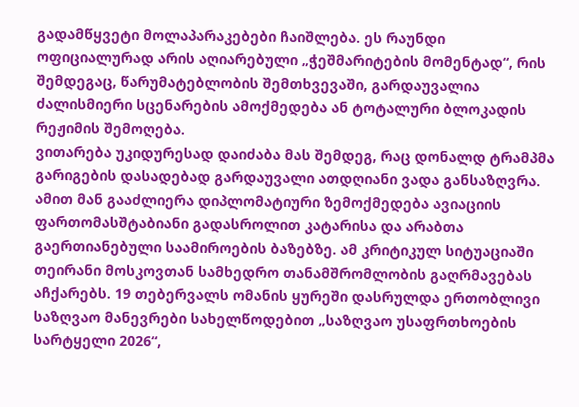გადამწყვეტი მოლაპარაკებები ჩაიშლება. ეს რაუნდი ოფიციალურად არის აღიარებული „ჭეშმარიტების მომენტად“, რის შემდეგაც, წარუმატებლობის შემთხვევაში, გარდაუვალია ძალისმიერი სცენარების ამოქმედება ან ტოტალური ბლოკადის რეჟიმის შემოღება.
ვითარება უკიდურესად დაიძაბა მას შემდეგ, რაც დონალდ ტრამპმა გარიგების დასადებად გარდაუვალი ათდღიანი ვადა განსაზღვრა. ამით მან გააძლიერა დიპლომატიური ზემოქმედება ავიაციის ფართომასშტაბიანი გადასროლით კატარისა და არაბთა გაერთიანებული საამიროების ბაზებზე. ამ კრიტიკულ სიტუაციაში თეირანი მოსკოვთან სამხედრო თანამშრომლობის გაღრმავებას აჩქარებს. 19 თებერვალს ომანის ყურეში დასრულდა ერთობლივი საზღვაო მანევრები სახელწოდებით „საზღვაო უსაფრთხოების სარტყელი 2026“,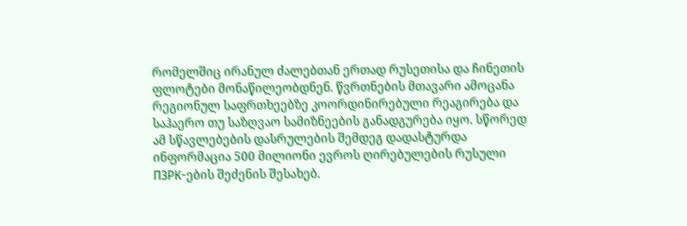რომელშიც ირანულ ძალებთან ერთად რუსეთისა და ჩინეთის ფლოტები მონაწილეობდნენ. წვრთნების მთავარი ამოცანა რეგიონულ საფრთხეებზე კოორდინირებული რეაგირება და საჰაერო თუ საზღვაო სამიზნეების განადგურება იყო. სწორედ ამ სწავლებების დასრულების შემდეგ დადასტურდა ინფორმაცია 500 მილიონი ევროს ღირებულების რუსული ПЗРК-ების შეძენის შესახებ.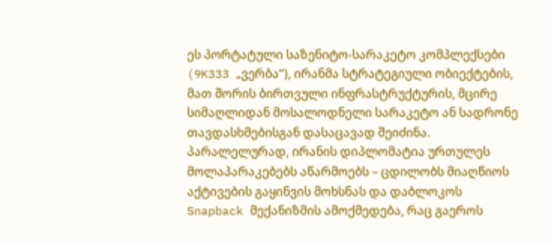ეს პორტატული საზენიტო-სარაკეტო კომპლექსები (9K333 „ვერბა“), ირანმა სტრატეგიული ობიექტების, მათ შორის ბირთვული ინფრასტრუქტურის, მცირე სიმაღლიდან მოსალოდნელი სარაკეტო ან სადრონე თავდასხმებისგან დასაცავად შეიძინა.
პარალელურად, ირანის დიპლომატია ურთულეს მოლაპარაკებებს აწარმოებს – ცდილობს მიაღწიოს აქტივების გაყინვის მოხსნას და დაბლოკოს Snapback მექანიზმის ამოქმედება, რაც გაეროს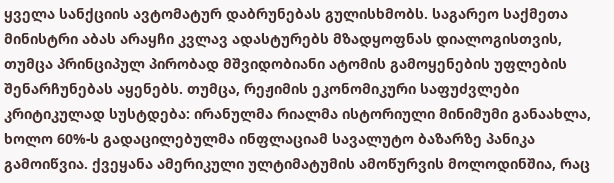ყველა სანქციის ავტომატურ დაბრუნებას გულისხმობს. საგარეო საქმეთა მინისტრი აბას არაყჩი კვლავ ადასტურებს მზადყოფნას დიალოგისთვის, თუმცა პრინციპულ პირობად მშვიდობიანი ატომის გამოყენების უფლების შენარჩუნებას აყენებს. თუმცა, რეჟიმის ეკონომიკური საფუძვლები კრიტიკულად სუსტდება: ირანულმა რიალმა ისტორიული მინიმუმი განაახლა, ხოლო 60%-ს გადაცილებულმა ინფლაციამ სავალუტო ბაზარზე პანიკა გამოიწვია. ქვეყანა ამერიკული ულტიმატუმის ამოწურვის მოლოდინშია, რაც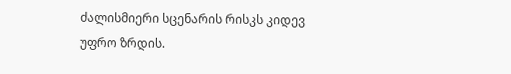ძალისმიერი სცენარის რისკს კიდევ უფრო ზრდის.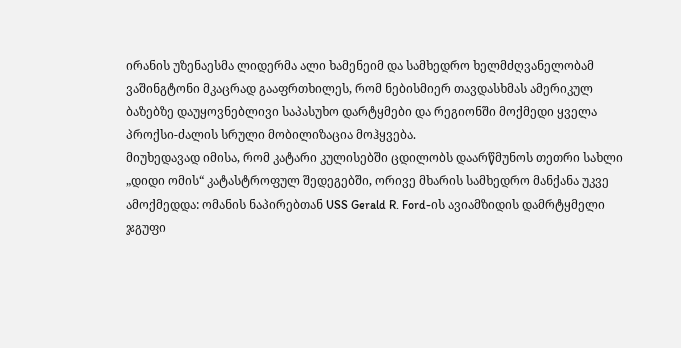ირანის უზენაესმა ლიდერმა ალი ხამენეიმ და სამხედრო ხელმძღვანელობამ ვაშინგტონი მკაცრად გააფრთხილეს, რომ ნებისმიერ თავდასხმას ამერიკულ ბაზებზე დაუყოვნებლივი საპასუხო დარტყმები და რეგიონში მოქმედი ყველა პროქსი-ძალის სრული მობილიზაცია მოჰყვება.
მიუხედავად იმისა, რომ კატარი კულისებში ცდილობს დაარწმუნოს თეთრი სახლი „დიდი ომის“ კატასტროფულ შედეგებში, ორივე მხარის სამხედრო მანქანა უკვე ამოქმედდა: ომანის ნაპირებთან USS Gerald R. Ford-ის ავიამზიდის დამრტყმელი ჯგუფი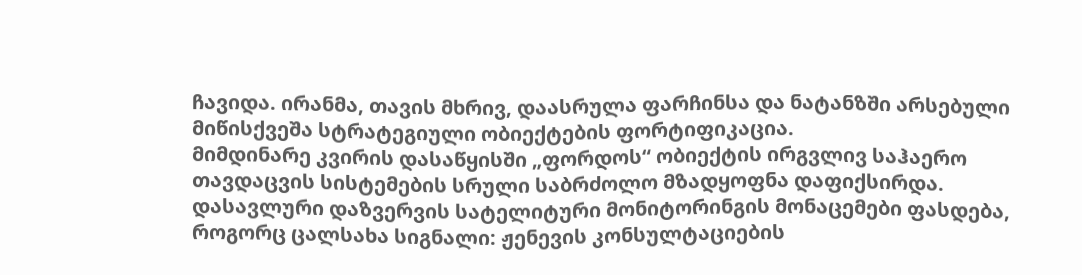ჩავიდა. ირანმა, თავის მხრივ, დაასრულა ფარჩინსა და ნატანზში არსებული მიწისქვეშა სტრატეგიული ობიექტების ფორტიფიკაცია.
მიმდინარე კვირის დასაწყისში „ფორდოს“ ობიექტის ირგვლივ საჰაერო თავდაცვის სისტემების სრული საბრძოლო მზადყოფნა დაფიქსირდა. დასავლური დაზვერვის სატელიტური მონიტორინგის მონაცემები ფასდება, როგორც ცალსახა სიგნალი: ჟენევის კონსულტაციების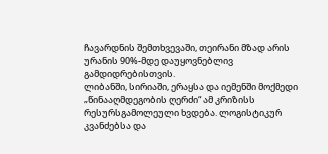ჩავარდნის შემთხვევაში, თეირანი მზად არის ურანის 90%-მდე დაუყოვნებლივ გამდიდრებისთვის.
ლიბანში, სირიაში, ერაყსა და იემენში მოქმედი „წინააღმდეგობის ღერძი“ ამ კრიზისს რესურსგამოლეული ხვდება. ლოგისტიკურ კვანძებსა და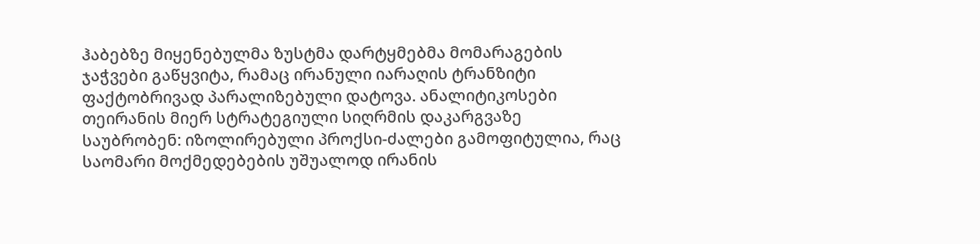ჰაბებზე მიყენებულმა ზუსტმა დარტყმებმა მომარაგების ჯაჭვები გაწყვიტა, რამაც ირანული იარაღის ტრანზიტი ფაქტობრივად პარალიზებული დატოვა. ანალიტიკოსები თეირანის მიერ სტრატეგიული სიღრმის დაკარგვაზე საუბრობენ: იზოლირებული პროქსი-ძალები გამოფიტულია, რაც საომარი მოქმედებების უშუალოდ ირანის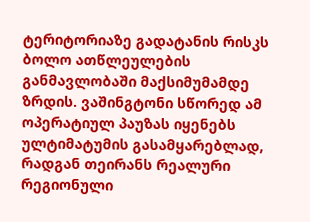ტერიტორიაზე გადატანის რისკს ბოლო ათწლეულების განმავლობაში მაქსიმუმამდე ზრდის. ვაშინგტონი სწორედ ამ ოპერატიულ პაუზას იყენებს ულტიმატუმის გასამყარებლად, რადგან თეირანს რეალური რეგიონული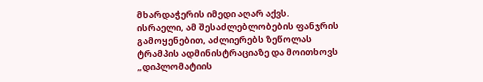მხარდაჭერის იმედი აღარ აქვს.
ისრაელი, ამ შესაძლებლობების ფანჯრის გამოყენებით, აძლიერებს ზეწოლას ტრამპის ადმინისტრაციაზე და მოითხოვს „დიპლომატიის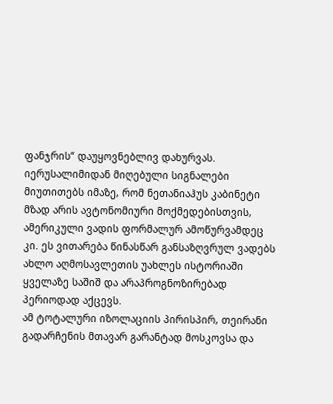ფანჯრის“ დაუყოვნებლივ დახურვას. იერუსალიმიდან მიღებული სიგნალები მიუთითებს იმაზე, რომ ნეთანიაჰუს კაბინეტი მზად არის ავტონომიური მოქმედებისთვის, ამერიკული ვადის ფორმალურ ამოწურვამდეც კი. ეს ვითარება წინასწარ განსაზღვრულ ვადებს ახლო აღმოსავლეთის უახლეს ისტორიაში ყველაზე საშიშ და არაპროგნოზირებად პერიოდად აქცევს.
ამ ტოტალური იზოლაციის პირისპირ, თეირანი გადარჩენის მთავარ გარანტად მოსკოვსა და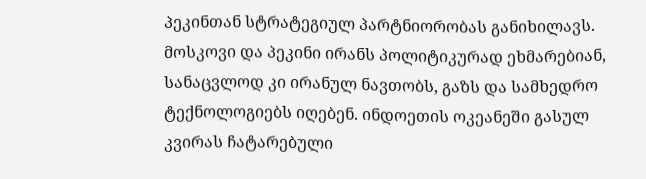პეკინთან სტრატეგიულ პარტნიორობას განიხილავს. მოსკოვი და პეკინი ირანს პოლიტიკურად ეხმარებიან, სანაცვლოდ კი ირანულ ნავთობს, გაზს და სამხედრო ტექნოლოგიებს იღებენ. ინდოეთის ოკეანეში გასულ კვირას ჩატარებული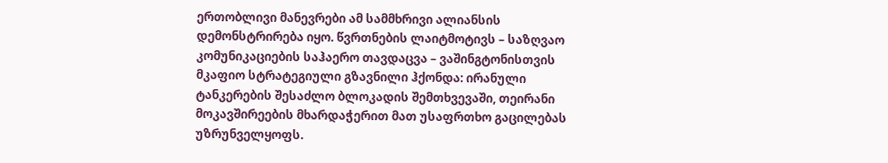ერთობლივი მანევრები ამ სამმხრივი ალიანსის დემონსტრირება იყო. წვრთნების ლაიტმოტივს – საზღვაო კომუნიკაციების საჰაერო თავდაცვა – ვაშინგტონისთვის მკაფიო სტრატეგიული გზავნილი ჰქონდა: ირანული ტანკერების შესაძლო ბლოკადის შემთხვევაში, თეირანი მოკავშირეების მხარდაჭერით მათ უსაფრთხო გაცილებას უზრუნველყოფს.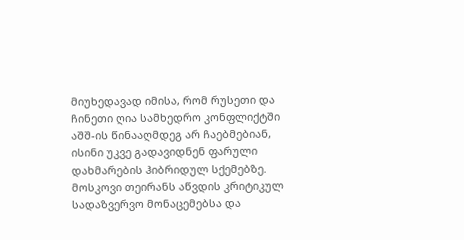მიუხედავად იმისა, რომ რუსეთი და ჩინეთი ღია სამხედრო კონფლიქტში აშშ-ის წინააღმდეგ არ ჩაებმებიან, ისინი უკვე გადავიდნენ ფარული დახმარების ჰიბრიდულ სქემებზე. მოსკოვი თეირანს აწვდის კრიტიკულ სადაზვერვო მონაცემებსა და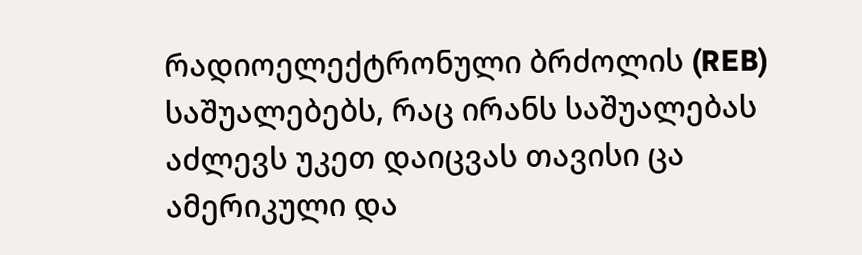რადიოელექტრონული ბრძოლის (REB) საშუალებებს, რაც ირანს საშუალებას აძლევს უკეთ დაიცვას თავისი ცა ამერიკული და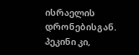ისრაელის დრონებისგან. პეკინი კი,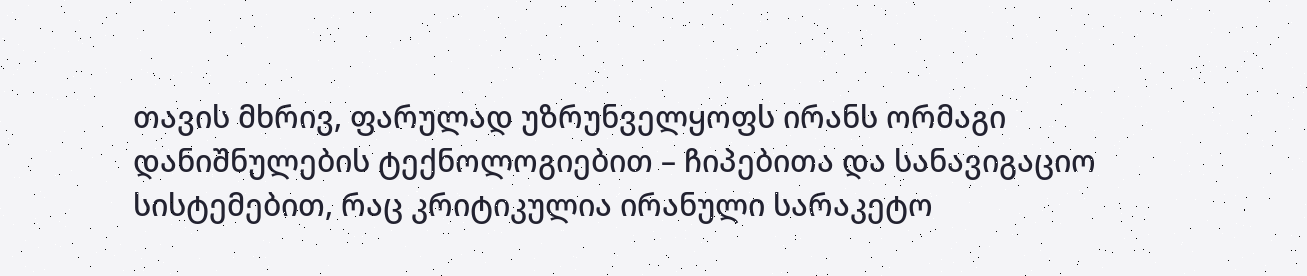თავის მხრივ, ფარულად უზრუნველყოფს ირანს ორმაგი დანიშნულების ტექნოლოგიებით – ჩიპებითა და სანავიგაციო სისტემებით, რაც კრიტიკულია ირანული სარაკეტო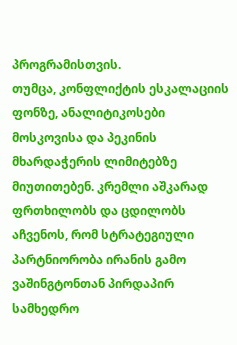პროგრამისთვის.
თუმცა, კონფლიქტის ესკალაციის ფონზე, ანალიტიკოსები მოსკოვისა და პეკინის მხარდაჭერის ლიმიტებზე მიუთითებენ. კრემლი აშკარად ფრთხილობს და ცდილობს აჩვენოს, რომ სტრატეგიული პარტნიორობა ირანის გამო ვაშინგტონთან პირდაპირ სამხედრო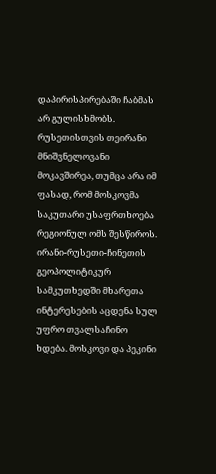დაპირისპირებაში ჩაბმას არ გულისხმობს. რუსეთისთვის თეირანი მნიშვნელოვანი მოკავშირეა, თუმცა არა იმ ფასად, რომ მოსკოვმა საკუთარი უსაფრთხოება რეგიონულ ომს შესწიროს.
ირანი-რუსეთი-ჩინეთის გეოპოლიტიკურ სამკუთხედში მხარეთა ინტერესების აცდენა სულ უფრო თვალსაჩინო ხდება. მოსკოვი და პეკინი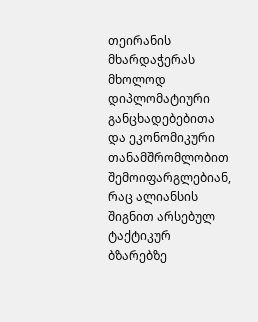თეირანის მხარდაჭერას მხოლოდ დიპლომატიური განცხადებებითა და ეკონომიკური თანამშრომლობით შემოიფარგლებიან, რაც ალიანსის შიგნით არსებულ ტაქტიკურ ბზარებზე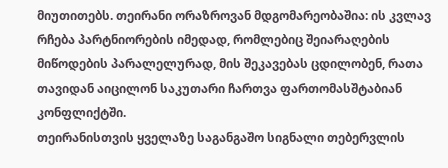მიუთითებს. თეირანი ორაზროვან მდგომარეობაშია: ის კვლავ რჩება პარტნიორების იმედად, რომლებიც შეიარაღების მიწოდების პარალელურად, მის შეკავებას ცდილობენ, რათა თავიდან აიცილონ საკუთარი ჩართვა ფართომასშტაბიან კონფლიქტში.
თეირანისთვის ყველაზე საგანგაშო სიგნალი თებერვლის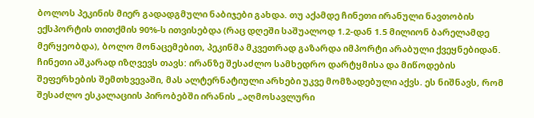ბოლოს პეკინის მიერ გადადგმული ნაბიჯები გახდა. თუ აქამდე ჩინეთი ირანული ნავთობის ექსპორტის თითქმის 90%-ს ითვისებდა (რაც დღეში საშუალოდ 1.2-დან 1.5 მილიონ ბარელამდე მერყეობდა), ბოლო მონაცემებით, პეკინმა მკვეთრად გაზარდა იმპორტი არაბული ქვეყნებიდან. ჩინეთი აშკარად იზღვევს თავს: ირანზე შესაძლო სამხედრო დარტყმისა და მიწოდების შეფერხების შემთხვევაში, მას ალტერნატიული არხები უკვე მომზადებული აქვს. ეს ნიშნავს, რომ შესაძლო ესკალაციის პირობებში ირანის „აღმოსავლური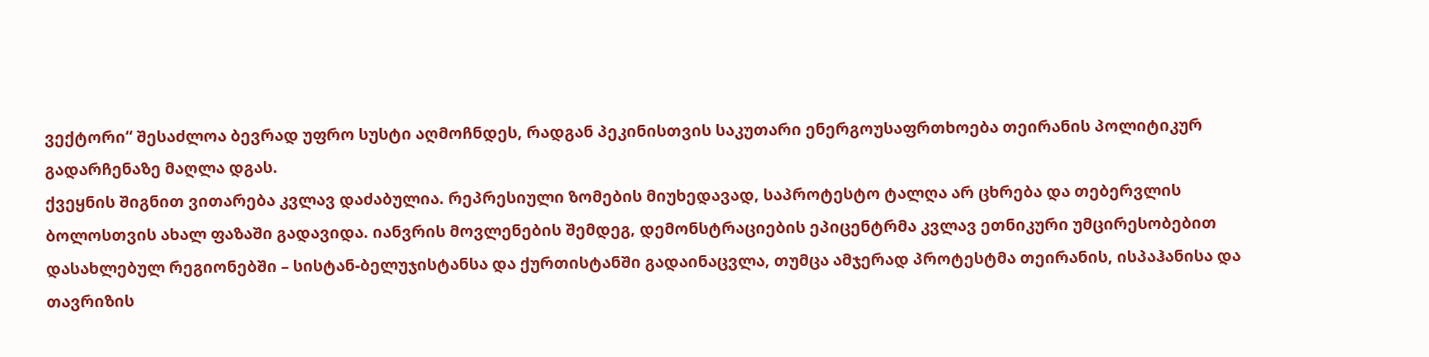ვექტორი“ შესაძლოა ბევრად უფრო სუსტი აღმოჩნდეს, რადგან პეკინისთვის საკუთარი ენერგოუსაფრთხოება თეირანის პოლიტიკურ გადარჩენაზე მაღლა დგას.
ქვეყნის შიგნით ვითარება კვლავ დაძაბულია. რეპრესიული ზომების მიუხედავად, საპროტესტო ტალღა არ ცხრება და თებერვლის ბოლოსთვის ახალ ფაზაში გადავიდა. იანვრის მოვლენების შემდეგ, დემონსტრაციების ეპიცენტრმა კვლავ ეთნიკური უმცირესობებით დასახლებულ რეგიონებში – სისტან-ბელუჯისტანსა და ქურთისტანში გადაინაცვლა, თუმცა ამჯერად პროტესტმა თეირანის, ისპაჰანისა და თავრიზის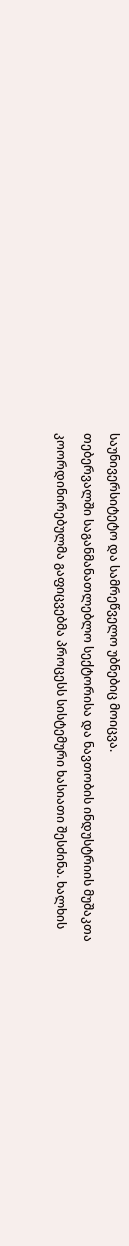საუნივერსიტეტო და სამრეწველო უბნებიც მოიცვა.
თებერვალში საგანმანათლებლო სექტორისა და ნავთობის ინდუსტრიის მუშაკთა კოორდინირებულმა გაფიცვებმა პროცესს სისტემური ხასიათი შესძინა. ხალხის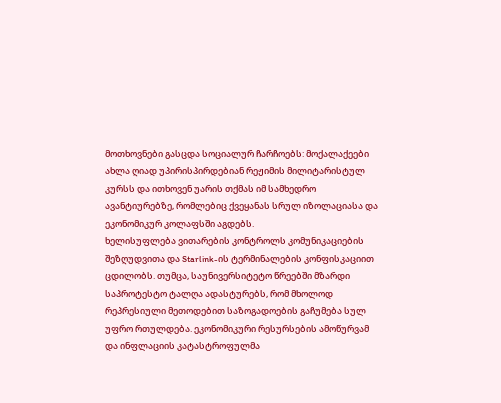მოთხოვნები გასცდა სოციალურ ჩარჩოებს: მოქალაქეები ახლა ღიად უპირისპირდებიან რეჟიმის მილიტარისტულ კურსს და ითხოვენ უარის თქმას იმ სამხედრო ავანტიურებზე, რომლებიც ქვეყანას სრულ იზოლაციასა და ეკონომიკურ კოლაფსში აგდებს.
ხელისუფლება ვითარების კონტროლს კომუნიკაციების შეზღუდვითა და Starlink-ის ტერმინალების კონფისკაციით ცდილობს. თუმცა, საუნივერსიტეტო წრეებში მზარდი საპროტესტო ტალღა ადასტურებს, რომ მხოლოდ რეპრესიული მეთოდებით საზოგადოების გაჩუმება სულ უფრო რთულდება. ეკონომიკური რესურსების ამოწურვამ და ინფლაციის კატასტროფულმა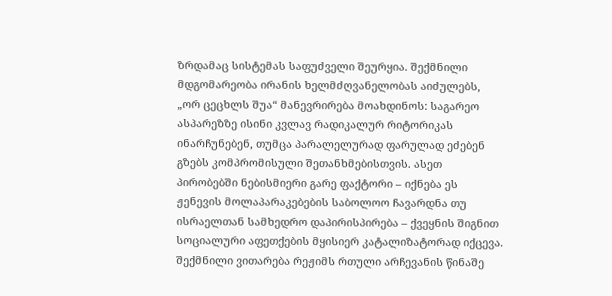ზრდამაც სისტემას საფუძველი შეურყია. შექმნილი მდგომარეობა ირანის ხელმძღვანელობას აიძულებს, „ორ ცეცხლს შუა“ მანევრირება მოახდინოს: საგარეო ასპარეზზე ისინი კვლავ რადიკალურ რიტორიკას ინარჩუნებენ, თუმცა პარალელურად ფარულად ეძებენ გზებს კომპრომისული შეთანხმებისთვის. ასეთ პირობებში ნებისმიერი გარე ფაქტორი – იქნება ეს ჟენევის მოლაპარაკებების საბოლოო ჩავარდნა თუ ისრაელთან სამხედრო დაპირისპირება – ქვეყნის შიგნით სოციალური აფეთქების მყისიერ კატალიზატორად იქცევა.
შექმნილი ვითარება რეჟიმს რთული არჩევანის წინაშე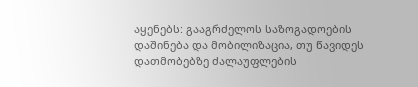აყენებს: გააგრძელოს საზოგადოების დაშინება და მობილიზაცია, თუ წავიდეს დათმობებზე ძალაუფლების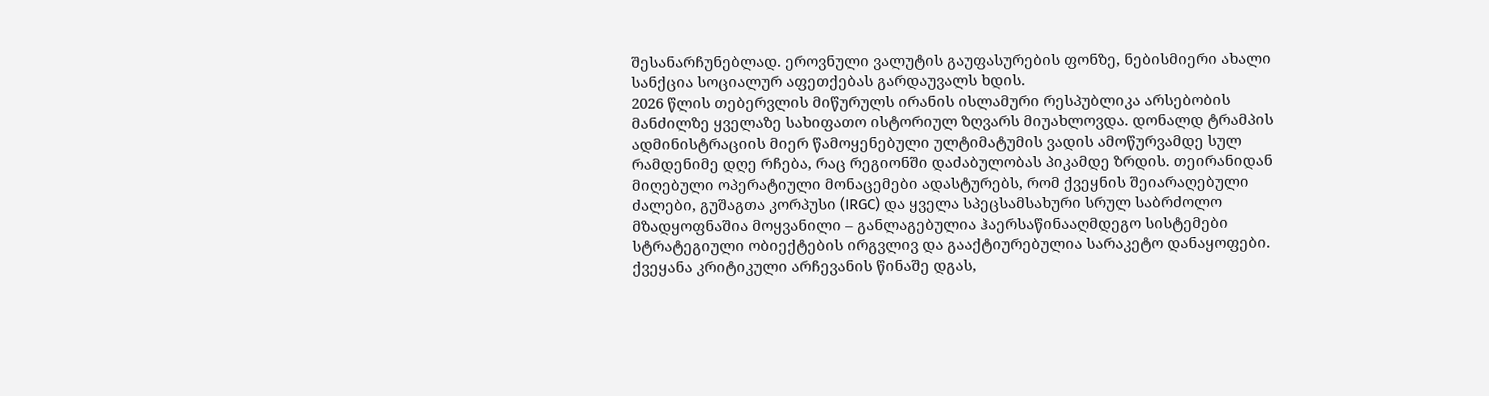შესანარჩუნებლად. ეროვნული ვალუტის გაუფასურების ფონზე, ნებისმიერი ახალი სანქცია სოციალურ აფეთქებას გარდაუვალს ხდის.
2026 წლის თებერვლის მიწურულს ირანის ისლამური რესპუბლიკა არსებობის მანძილზე ყველაზე სახიფათო ისტორიულ ზღვარს მიუახლოვდა. დონალდ ტრამპის ადმინისტრაციის მიერ წამოყენებული ულტიმატუმის ვადის ამოწურვამდე სულ რამდენიმე დღე რჩება, რაც რეგიონში დაძაბულობას პიკამდე ზრდის. თეირანიდან მიღებული ოპერატიული მონაცემები ადასტურებს, რომ ქვეყნის შეიარაღებული ძალები, გუშაგთა კორპუსი (IRGC) და ყველა სპეცსამსახური სრულ საბრძოლო მზადყოფნაშია მოყვანილი – განლაგებულია ჰაერსაწინააღმდეგო სისტემები სტრატეგიული ობიექტების ირგვლივ და გააქტიურებულია სარაკეტო დანაყოფები.
ქვეყანა კრიტიკული არჩევანის წინაშე დგას,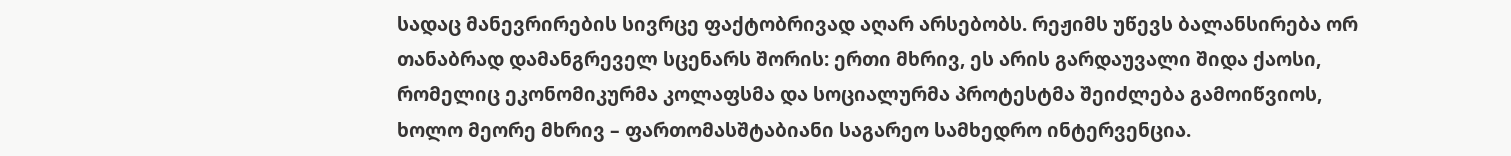სადაც მანევრირების სივრცე ფაქტობრივად აღარ არსებობს. რეჟიმს უწევს ბალანსირება ორ თანაბრად დამანგრეველ სცენარს შორის: ერთი მხრივ, ეს არის გარდაუვალი შიდა ქაოსი, რომელიც ეკონომიკურმა კოლაფსმა და სოციალურმა პროტესტმა შეიძლება გამოიწვიოს, ხოლო მეორე მხრივ – ფართომასშტაბიანი საგარეო სამხედრო ინტერვენცია.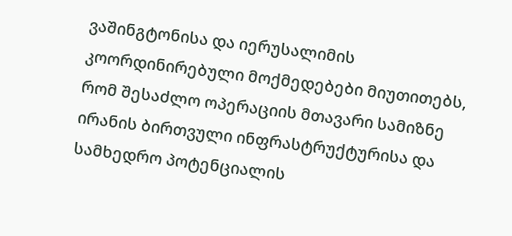ვაშინგტონისა და იერუსალიმის კოორდინირებული მოქმედებები მიუთითებს, რომ შესაძლო ოპერაციის მთავარი სამიზნე ირანის ბირთვული ინფრასტრუქტურისა და სამხედრო პოტენციალის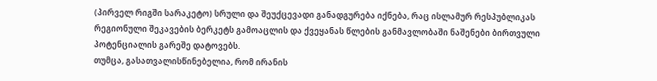(პირველ რიგში სარაკეტო) სრული და შეუქცევადი განადგურება იქნება, რაც ისლამურ რესპუბლიკას რეგიონული შეკავების ბერკეტს გამოაცლის და ქვეყანას წლების განმავლობაში ნაშენები ბირთვული პოტენციალის გარეშე დატოვებს.
თუმცა, გასათვალისწინებელია, რომ ირანის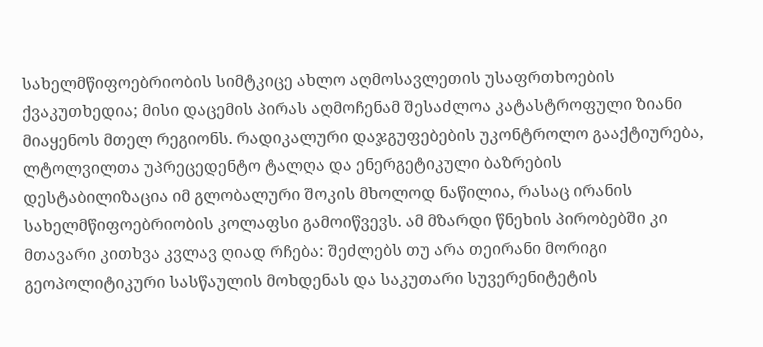სახელმწიფოებრიობის სიმტკიცე ახლო აღმოსავლეთის უსაფრთხოების ქვაკუთხედია; მისი დაცემის პირას აღმოჩენამ შესაძლოა კატასტროფული ზიანი მიაყენოს მთელ რეგიონს. რადიკალური დაჯგუფებების უკონტროლო გააქტიურება, ლტოლვილთა უპრეცედენტო ტალღა და ენერგეტიკული ბაზრების დესტაბილიზაცია იმ გლობალური შოკის მხოლოდ ნაწილია, რასაც ირანის სახელმწიფოებრიობის კოლაფსი გამოიწვევს. ამ მზარდი წნეხის პირობებში კი მთავარი კითხვა კვლავ ღიად რჩება: შეძლებს თუ არა თეირანი მორიგი გეოპოლიტიკური სასწაულის მოხდენას და საკუთარი სუვერენიტეტის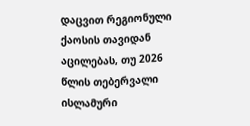დაცვით რეგიონული ქაოსის თავიდან აცილებას, თუ 2026 წლის თებერვალი ისლამური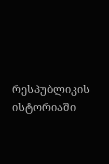რესპუბლიკის ისტორიაში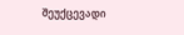შეუქცევადი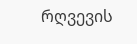რღვევის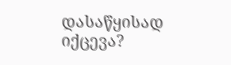დასაწყისად იქცევა?